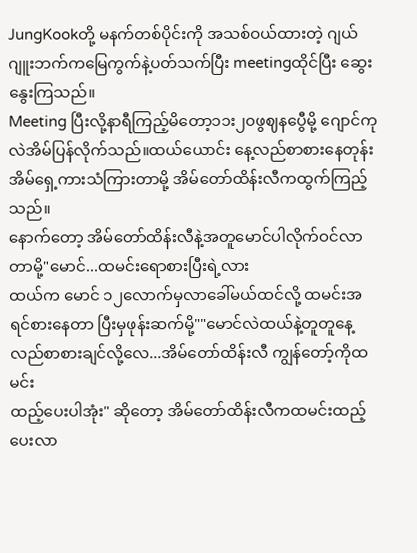JungKookတို့ မနက်တစ်ပိုင်းကို အသစ်ဝယ်ထားတဲ့ ဂျယ်ဂျူးဘက်ကမြေကွက်နဲ့ပတ်သက်ပြီး meetingထိုင်ပြီး ဆွေးနွေးကြသည်။
Meeting ပြီးလို့နာရီကြည့်မိတော့၁၁း၂၀ဖွဈနပွေီမို့ ဂျောင်ကုလဲအိမ်ပြန်လိုက်သည်။ထယ်ယောင်း နေ့လည်စာစားနေတုန်း အိမ်ရှေ့ကားသံကြားတာမို့ အိမ်တော်ထိန်းလီကထွက်ကြည့်သည်။
နောက်တော့ အိမ်တော်ထိန်းလီနဲ့အတူမောင်ပါလိုက်ဝင်လာတာမို့"မောင်...ထမင်းရောစားပြီးရဲ့လား
ထယ်က မောင် ၁၂လောက်မှလာခေါ်မယ်ထင်လို့ ထမင်းအရင်စားနေတာ ပြီးမှဖုန်းဆက်မို့""မောင်လဲထယ်နဲ့တူတူနေ့လည်စာစားချင်လို့လေ...အိမ်တော်ထိန်းလီ ကျွန်တော့်ကိုထမင်း
ထည့်ပေးပါအုံး" ဆိုတော့ အိမ်တော်ထိန်းလီကထမင်းထည့်ပေးလာ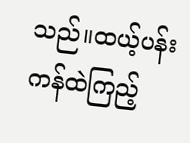သည်။ထယ့်ပန်းကန်ထဲကြည့်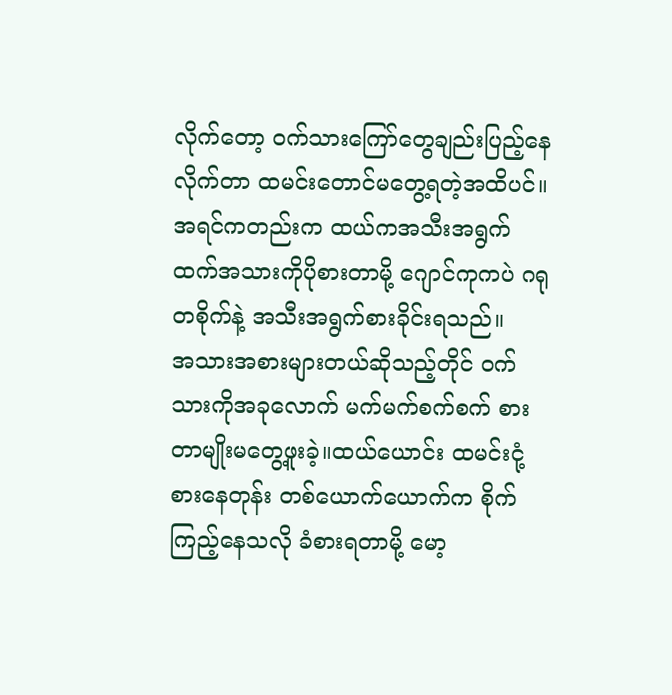လိုက်တော့ ဝက်သားကြော်တွေချည်းပြည့်နေလိုက်တာ ထမင်းတောင်မတွေ့ရတဲ့အထိပင်။
အရင်ကတည်းက ထယ်ကအသီးအရွက်ထက်အသားကိုပိုစားတာမို့ ဂျောင်ကုကပဲ ဂရုတစိုက်နဲ့ အသီးအရွက်စားခိုင်းရသည်။
အသားအစားများတယ်ဆိုသည့်တိုင် ဝက်သားကိုအခုလောက် မက်မက်စက်စက် စားတာမျိုးမတွေ့ဖူးခဲ့။ထယ်ယောင်း ထမင်းငုံ့စားနေတုန်း တစ်ယောက်ယောက်က စိုက်ကြည့်နေသလို ခံစားရတာမို့ မော့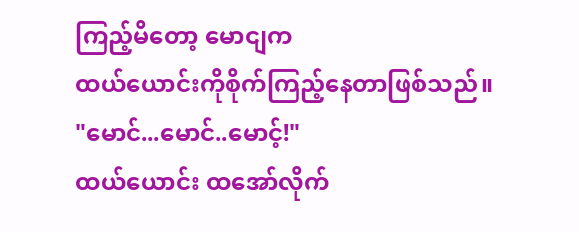ကြည့်မိတော့ မောငျက
ထယ်ယောင်းကိုစိုက်ကြည့်နေတာဖြစ်သည်။
"မောင်...မောင်..မောင့်!"
ထယ်ယောင်း ထအော်လိုက်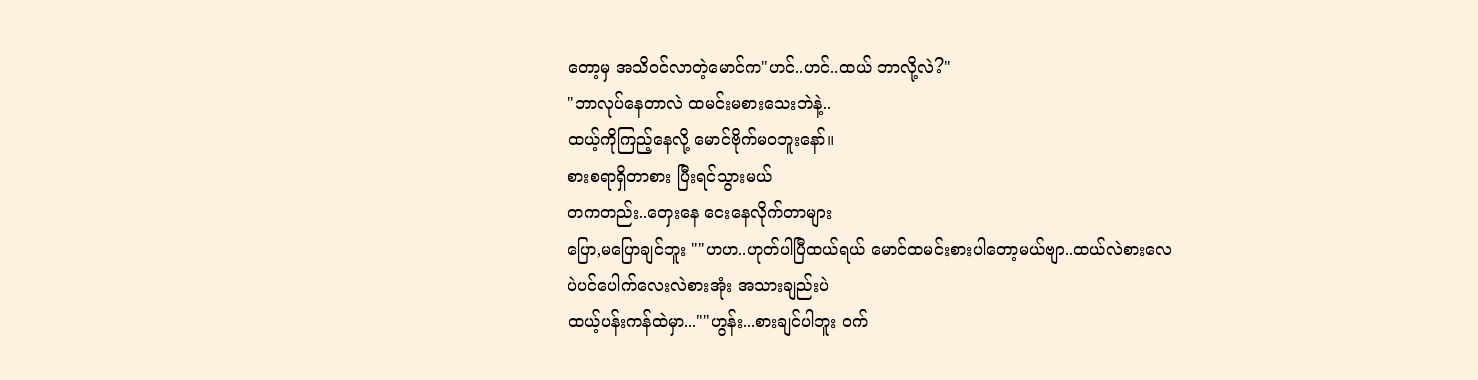တော့မှ အသိဝင်လာတဲ့မောင်က"ဟင်..ဟင်..ထယ် ဘာလို့လဲ?"
"ဘာလုပ်နေတာလဲ ထမင်းမစားသေးဘဲနဲ့..
ထယ့်ကိုကြည့်နေလို့ မောင်ဗိုက်မဝဘူးနော်။
စားစရာရှိတာစား ပြီးရင်သွားမယ်
တကတည်း..တှေးနေ ငေးနေလိုက်တာများ
ပြော,မပြောချင်ဘူး ""ဟဟ..ဟုတ်ပါပြီထယ်ရယ် မောင်ထမင်းစားပါတော့မယ်ဗျာ..ထယ်လဲစားလေ
ပဲပင်ပေါက်လေးလဲစားအုံး အသားချည်းပဲ
ထယ့်ပန်းကန်ထဲမှာ...""ဟွန်း...စားချင်ပါဘူး ဝက်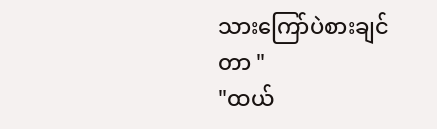သားကြော်ပဲစားချင်တာ "
"ထယ်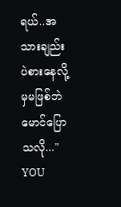ရယ်..အသားချည်းပဲစားနေလို့မှမဖြစ်ဘဲ
မောင်ပြောသလို..."
YOU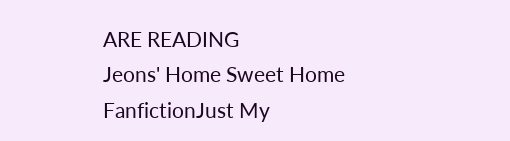ARE READING
Jeons' Home Sweet Home
FanfictionJust My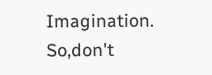Imagination. So,don't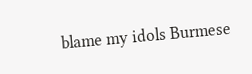blame my idols Burmese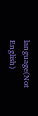language(Not English)